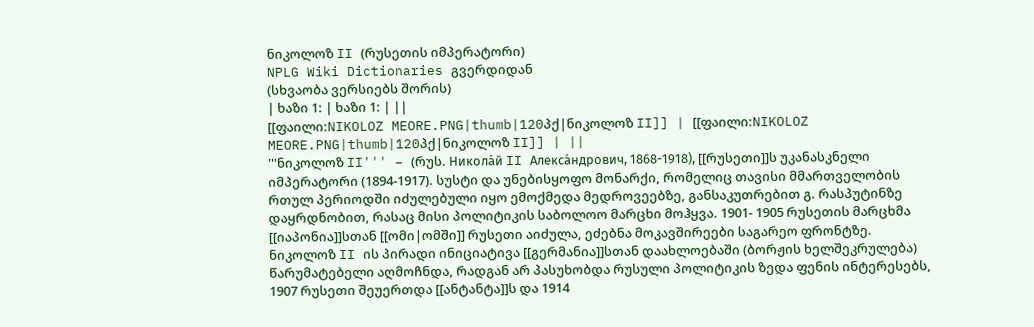ნიკოლოზ II (რუსეთის იმპერატორი)
NPLG Wiki Dictionaries გვერდიდან
(სხვაობა ვერსიებს შორის)
| ხაზი 1: | ხაზი 1: | ||
[[ფაილი:NIKOLOZ MEORE.PNG|thumb|120პქ|ნიკოლოზ II]] | [[ფაილი:NIKOLOZ MEORE.PNG|thumb|120პქ|ნიკოლოზ II]] | ||
'''ნიკოლოზ II''' – (რუს. Никола́й II Алекса́ндрович, 1868-1918), [[რუსეთი]]ს უკანასკნელი იმპერატორი (1894-1917). სუსტი და უნებისყოფო მონარქი, რომელიც თავისი მმართველობის რთულ პერიოდში იძულებული იყო ემოქმედა მედროვეებზე, განსაკუთრებით გ. რასპუტინზე დაყრდნობით, რასაც მისი პოლიტიკის საბოლოო მარცხი მოჰყვა. 1901- 1905 რუსეთის მარცხმა [[იაპონია]]სთან [[ომი|ომში]] რუსეთი აიძულა, ეძებნა მოკავშირეები საგარეო ფრონტზე. ნიკოლოზ II ის პირადი ინიციატივა [[გერმანია]]სთან დაახლოებაში (ბორჟის ხელშეკრულება) წარუმატებელი აღმოჩნდა, რადგან არ პასუხობდა რუსული პოლიტიკის ზედა ფენის ინტერესებს, 1907 რუსეთი შეუერთდა [[ანტანტა]]ს და 1914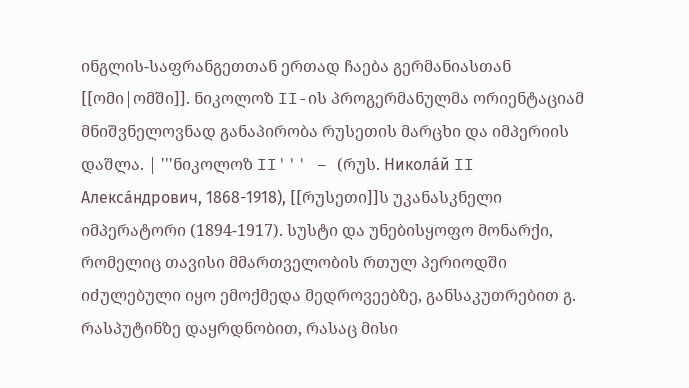ინგლის-საფრანგეთთან ერთად ჩაება გერმანიასთან [[ომი|ომში]]. ნიკოლოზ II-ის პროგერმანულმა ორიენტაციამ მნიშვნელოვნად განაპირობა რუსეთის მარცხი და იმპერიის დაშლა. | '''ნიკოლოზ II''' – (რუს. Никола́й II Алекса́ндрович, 1868-1918), [[რუსეთი]]ს უკანასკნელი იმპერატორი (1894-1917). სუსტი და უნებისყოფო მონარქი, რომელიც თავისი მმართველობის რთულ პერიოდში იძულებული იყო ემოქმედა მედროვეებზე, განსაკუთრებით გ. რასპუტინზე დაყრდნობით, რასაც მისი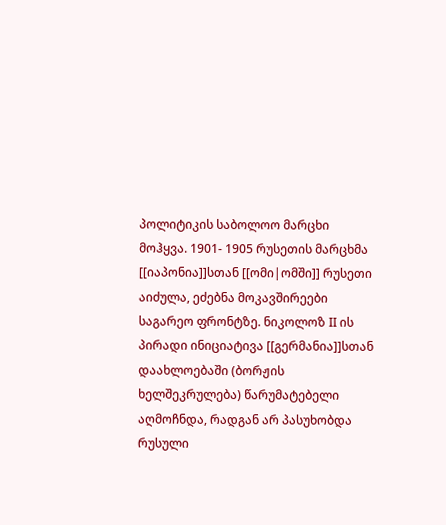პოლიტიკის საბოლოო მარცხი მოჰყვა. 1901- 1905 რუსეთის მარცხმა [[იაპონია]]სთან [[ომი|ომში]] რუსეთი აიძულა, ეძებნა მოკავშირეები საგარეო ფრონტზე. ნიკოლოზ II ის პირადი ინიციატივა [[გერმანია]]სთან დაახლოებაში (ბორჟის ხელშეკრულება) წარუმატებელი აღმოჩნდა, რადგან არ პასუხობდა რუსული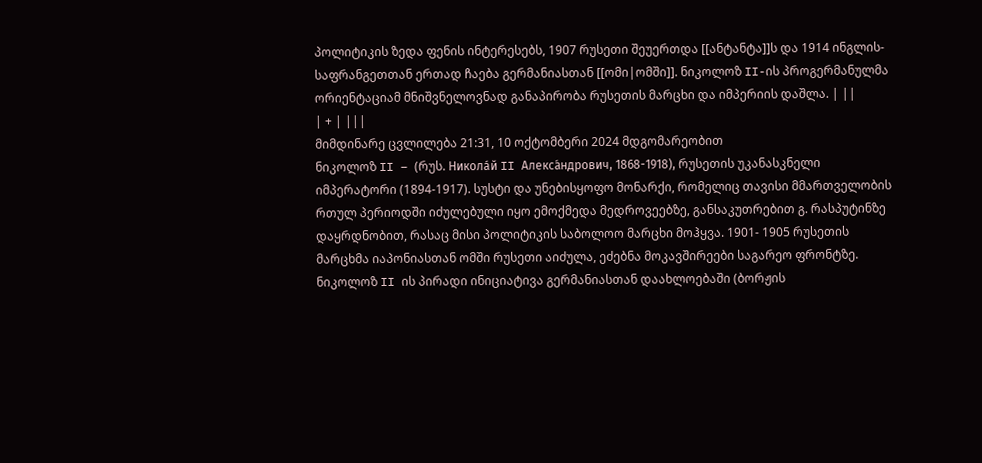პოლიტიკის ზედა ფენის ინტერესებს, 1907 რუსეთი შეუერთდა [[ანტანტა]]ს და 1914 ინგლის-საფრანგეთთან ერთად ჩაება გერმანიასთან [[ომი|ომში]]. ნიკოლოზ II-ის პროგერმანულმა ორიენტაციამ მნიშვნელოვნად განაპირობა რუსეთის მარცხი და იმპერიის დაშლა. | ||
| + | |||
მიმდინარე ცვლილება 21:31, 10 ოქტომბერი 2024 მდგომარეობით
ნიკოლოზ II – (რუს. Никола́й II Алекса́ндрович, 1868-1918), რუსეთის უკანასკნელი იმპერატორი (1894-1917). სუსტი და უნებისყოფო მონარქი, რომელიც თავისი მმართველობის რთულ პერიოდში იძულებული იყო ემოქმედა მედროვეებზე, განსაკუთრებით გ. რასპუტინზე დაყრდნობით, რასაც მისი პოლიტიკის საბოლოო მარცხი მოჰყვა. 1901- 1905 რუსეთის მარცხმა იაპონიასთან ომში რუსეთი აიძულა, ეძებნა მოკავშირეები საგარეო ფრონტზე. ნიკოლოზ II ის პირადი ინიციატივა გერმანიასთან დაახლოებაში (ბორჟის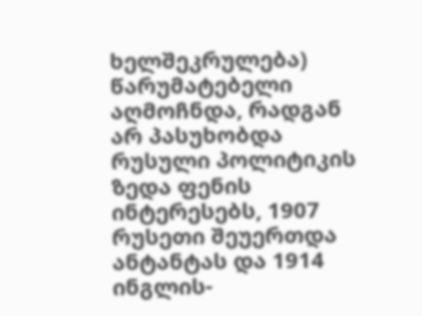ხელშეკრულება) წარუმატებელი აღმოჩნდა, რადგან არ პასუხობდა რუსული პოლიტიკის ზედა ფენის ინტერესებს, 1907 რუსეთი შეუერთდა ანტანტას და 1914 ინგლის-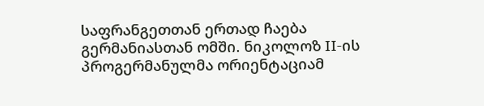საფრანგეთთან ერთად ჩაება გერმანიასთან ომში. ნიკოლოზ II-ის პროგერმანულმა ორიენტაციამ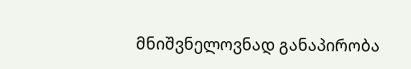მნიშვნელოვნად განაპირობა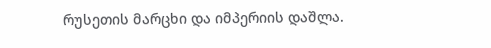რუსეთის მარცხი და იმპერიის დაშლა.